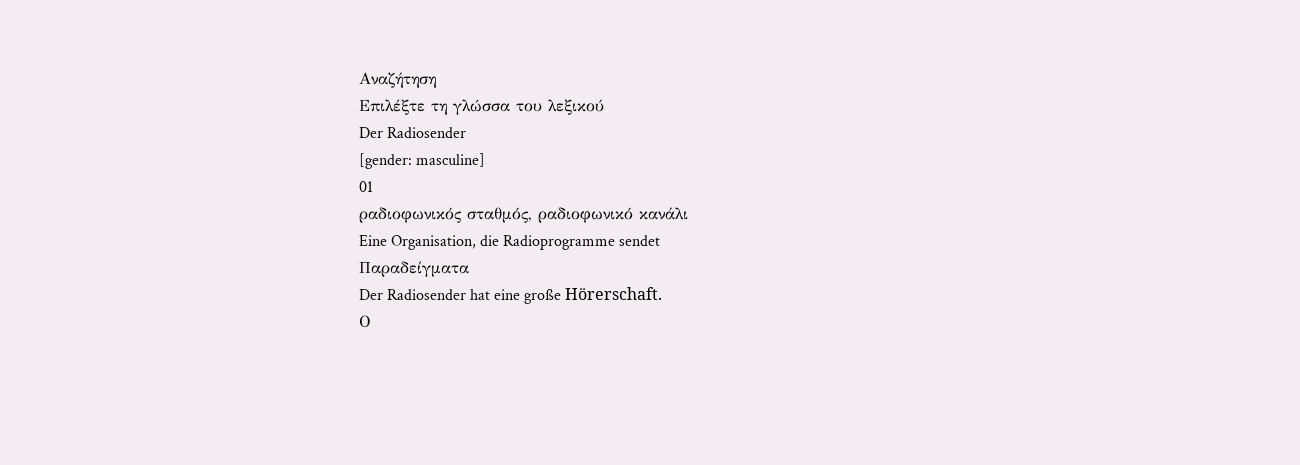Αναζήτηση
Επιλέξτε τη γλώσσα του λεξικού
Der Radiosender
[gender: masculine]
01
ραδιοφωνικός σταθμός, ραδιοφωνικό κανάλι
Eine Organisation, die Radioprogramme sendet
Παραδείγματα
Der Radiosender hat eine große Hörerschaft.
Ο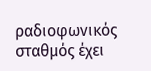ραδιοφωνικός σταθμός έχει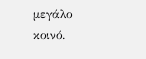μεγάλο κοινό.